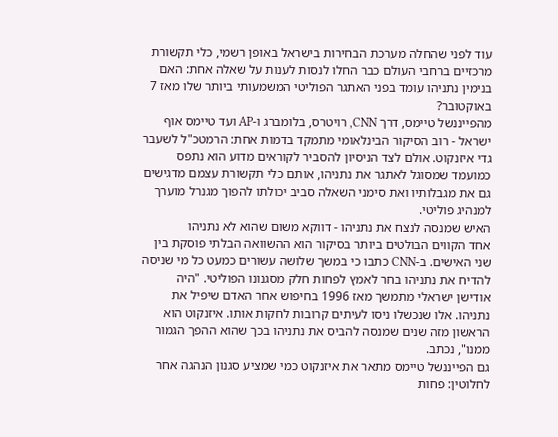עוד לפני שהחלה מערכת הבחירות בישראל באופן רשמי, כלי תקשורת מרכזיים ברחבי העולם כבר החלו לנסות לענות על שאלה אחת: האם בנימין נתניהו עומד בפני האתגר הפוליטי המשמעותי ביותר שלו מאז 7 באוקטובר?
מהפייננשל טיימס, דרך CNN, רויטרס, בלומברג ו-AP ועד טיימס אוף ישראל - רוב הסיקור הבינלאומי מתמקד בדמות אחת: הרמטכ"ל לשעבר גדי איזנקוט. אולם לצד הניסיון להסביר לקוראים מדוע הוא נתפס כמועמד שמסוגל לאתגר את נתניהו, אותם כלי תקשורת עצמם מדגישים גם את מגבלותיו ואת סימני השאלה סביב יכולתו להפוך מגנרל מוערך למנהיג פוליטי.
האיש שמנסה לנצח את נתניהו - דווקא משום שהוא לא נתניהו
אחד הקווים הבולטים ביותר בסיקור הוא ההשוואה הבלתי פוסקת בין שני האישים. ב-CNN כתבו כי במשך שלושה עשורים כמעט כל מי שניסה להדיח את נתניהו בחר לאמץ לפחות חלק מסגנונו הפוליטי. "היה אודישן ישראלי מתמשך מאז 1996 בחיפוש אחר האדם שיפיל את נתניהו. אלו שנכשלו ניסו לעיתים קרובות לחקות אותו. איזנקוט הוא הראשון מזה שנים שמנסה להביס את נתניהו בכך שהוא ההפך הגמור ממנו", נכתב.
גם הפייננשל טיימס מתאר את איזנקוט כמי שמציע סגנון הנהגה אחר לחלוטין: פחות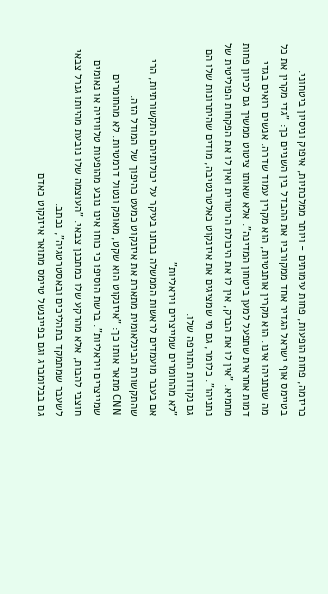כריזמה, פחות הופעות, פחות עימותים - ויותר ממלכתיות, איפוק וניסיון ביטחוני.
בטיימס אוף ישראל הגדיר אחד ממקורביו את ההבדל בין השניים כך: "גדי מקרין את כל מה שנתניהו אינו. הוא מקרין אותנטיות, הוא מקרין עמוד שדרה. אנשים רואים בגדי דמות אחראית שתפעל למען ביטחון המדינה". אלא שאותו ציטוט ממשיך גם לכיוון פחות מחמיא. "אין לו את הברק, אין לו את היכולת הרטורית ואין לו את הפקחות הפוליטית של נתניהו". כלומר, גם מי שמציגים את איזנקוט כאלטרנטיבה, מודים שהיתרונות שלו הם גם נקודות התורפה שלו.
"לא מהחומרים שמייצרים ויראליות"
אם בעבר מועמדים לראשות הממשלה נבחנו בעיקר על יכולותיהם התקשורתיות, הרי שהתקשורת הבינלאומית מתארת את איזנקוט כמעט כהיפוך של המודל הזה.
CNN מתאר אותו כך: "איזנקוט הוא שקט, מאופק ונטול דרמטיות. לא מהחומרים שמייצרים ויראליות". ברשת הוסיפו כי כוחו אינו נובע מהופעות טלוויזיה או נאומים חוצבי להבות, אלא מהרקע שלו כמתכנן צבאי. "העוצמה שלו נובעת מהיותו גנרל צבאי לשעבר שמתמקד בתהליכים ובאסטרטגיה", נכתב.
גם בבלומברג וגם בפייננשל טיימס מתואר איזנקוט כאדם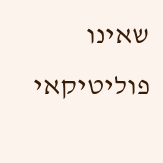שאינו פוליטיקאי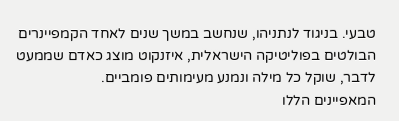טבעי. בניגוד לנתניהו, שנחשב במשך שנים לאחד הקמפיינרים הבולטים בפוליטיקה הישראלית, איזנקוט מוצג כאדם שממעט לדבר, שוקל כל מילה ונמנע מעימותים פומביים.
המאפיינים הללו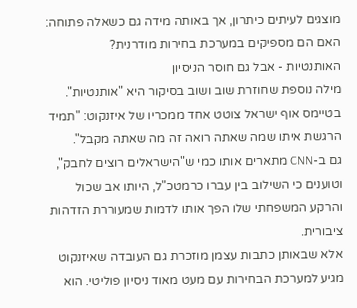מוצגים לעיתים כיתרון, אך באותה מידה גם כשאלה פתוחה: האם הם מספיקים במערכת בחירות מודרנית?
האותנטיות - אבל גם חוסר הניסיון
מילה נוספת שחוזרת שוב ושוב בסיקור היא "אותנטיות". בטיימס אוף ישראל צוטט אחד ממכריו של איזנקוט: "תמיד הרגשת איתו שמה שאתה רואה זה מה שאתה מקבל".
גם ב-CNN מתארים אותו כמי ש"הישראלים רוצים לחבק", וטוענים כי השילוב בין עברו כרמטכ"ל, היותו אב שכול והרקע המשפחתי שלו הפך אותו לדמות שמעוררת הזדהות ציבורית.
אלא שבאותן כתבות עצמן מוזכרת גם העובדה שאיזנקוט מגיע למערכת הבחירות עם מעט מאוד ניסיון פוליטי. הוא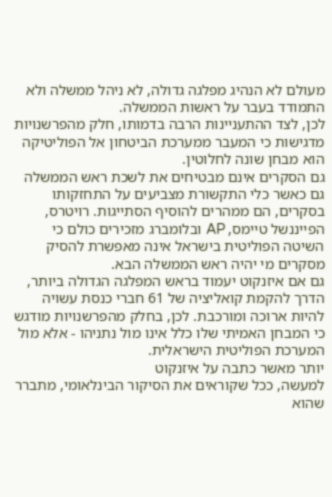מעולם לא הנהיג מפלגה גדולה, לא ניהל ממשלה ולא התמודד בעבר על ראשות הממשלה.
לכן, לצד ההתעניינות הרבה בדמותו, חלק מהפרשנויות מדגישות כי המעבר ממערכת הביטחון אל הפוליטיקה הוא מבחן שונה לחלוטין.
גם הסקרים אינם מבטיחים את לשכת ראש הממשלה
גם כאשר כלי התקשורת מצביעים על התחזקותו בסקרים, הם ממהרים להוסיף הסתייגות. רויטרס, הפייננשל טיימס, AP ובלומברג מזכירים כולם כי השיטה הפוליטית בישראל אינה מאפשרת להסיק מסקרים מי יהיה ראש הממשלה הבא.
גם אם איזנקוט יעמוד בראש המפלגה הגדולה ביותר, הדרך להקמת קואליציה של 61 חברי כנסת עשויה להיות ארוכה ומורכבת. לכן, בחלק מהפרשנויות מודגש כי המבחן האמיתי שלו כלל אינו מול נתניהו - אלא מול המערכת הפוליטית הישראלית.
יותר מאשר כתבה על איזנקוט
למעשה, ככל שקוראים את הסיקור הבינלאומי, מתברר שהוא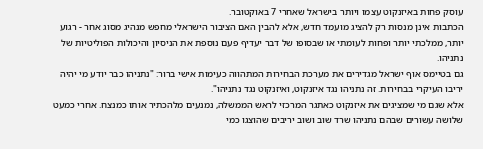עוסק פחות באיזנקוט עצמו ויותר בישראל שאחרי 7 באוקטובר.
הכתבות אינן מנסות רק להציג מועמד חדש, אלא להבין האם הציבור הישראלי מחפש מנהיג מסוג אחר - רגוע יותר, ממלכתי יותר ופחות לעומתי או שבסופו של דבר יעדיף פעם נוספת את הניסיון והיכולות הפוליטיות של נתניהו.
גם בטיימס אוף ישראל מגדירים את מערכת הבחירות המתהווה כעימות אישי ברור: "נתניהו כבר יודע מי יהיה יריבו העיקרי בבחירות. זה נתניהו נגד איזנקוט, ואיזנקוט נגד נתניהו".
אלא שגם מי שמציגים את איזנקוט כאתגר המרכזי לראש הממשלה, נמנעים מלהכתיר אותו כמנצח. אחרי כמעט שלושה עשורים שבהם נתניהו שרד שוב ושוב יריבים שהוצגו כמי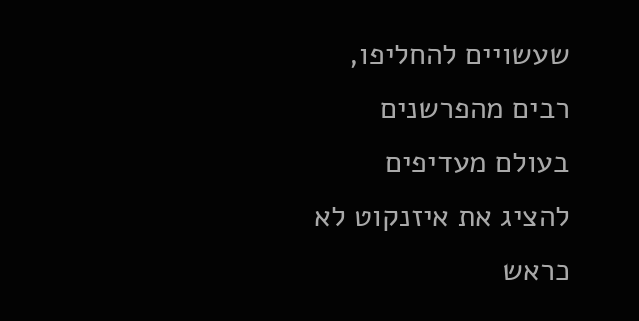שעשויים להחליפו, רבים מהפרשנים בעולם מעדיפים להציג את איזנקוט לא כראש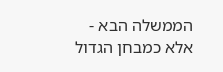הממשלה הבא - אלא כמבחן הגדול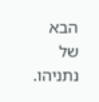הבא של נתניהו.